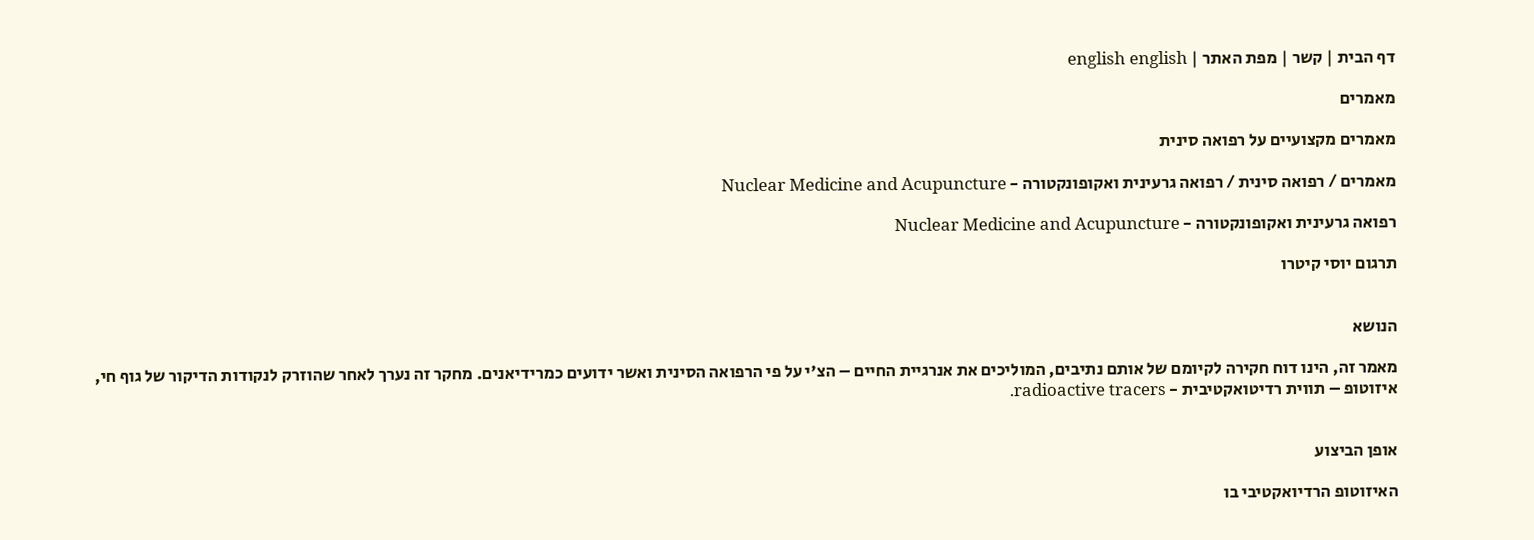דף הבית | קשר | מפת האתר | english english

מאמרים

מאמרים מקצועיים על רפואה סינית

מאמרים / רפואה סינית / רפואה גרעינית ואקופונקטורה - Nuclear Medicine and Acupuncture

רפואה גרעינית ואקופונקטורה - Nuclear Medicine and Acupuncture

תרגום יוסי קיטרו


הנושא

מאמר זה, הינו דוח חקירה לקיומם של אותם נתיבים, המוליכים את אנרגיית החיים – הצ'י על פי הרפואה הסינית ואשר ידועים כמרידיאנים. מחקר זה נערך לאחר שהוזרק לנקודות הדיקור של גוף חי, איזוטופ – תווית רדיטואקטיבית - radioactive tracers.


אופן הביצוע

האיזוטופ הרדיואקטיבי בו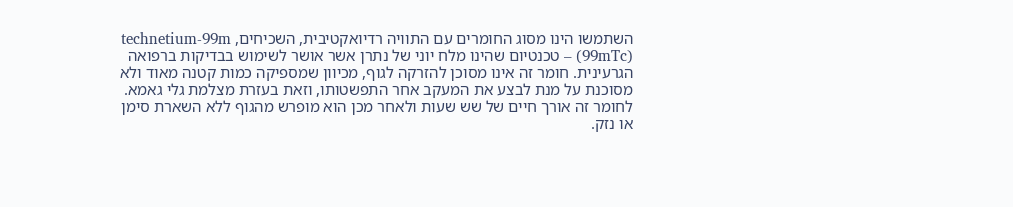השתמשו הינו מסוג החומרים עם התוויה רדיואקטיבית, השכיחים, technetium-99m (99mTc) – טכנטיום שהינו מלח יוני של נתרן אשר אושר לשימוש בבדיקות ברפואה הגרעינית. חומר זה אינו מסוכן להזרקה לגוף, מכיוון שמספיקה כמות קטנה מאוד ולא מסוכנת על מנת לבצע את המעקב אחר התפשטותו, וזאת בעזרת מצלמת גלי גאמא. לחומר זה אורך חיים של שש שעות ולאחר מכן הוא מופרש מהגוף ללא השארת סימן או נזק.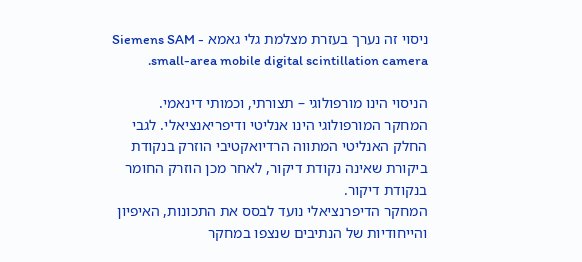ניסוי זה נערך בעזרת מצלמת גלי גאמא Siemens SAM - small-area mobile digital scintillation camera.

הניסוי הינו מורפולוגי – תצורתי, וכמותי דינאמי.
המחקר המורפולוגי הינו אנליטי ודיפריאנציאלי. לגבי החלק האנליטי המתווה הרדיואקטיבי הוזרק בנקודת ביקורת שאינה נקודת דיקור, לאחר מכן הוזרק החומר בנקודת דיקור.
המחקר הדיפרנציאלי נועד לבסס את התכונות, האיפיון והייחודיות של הנתיבים שנצפו במחקר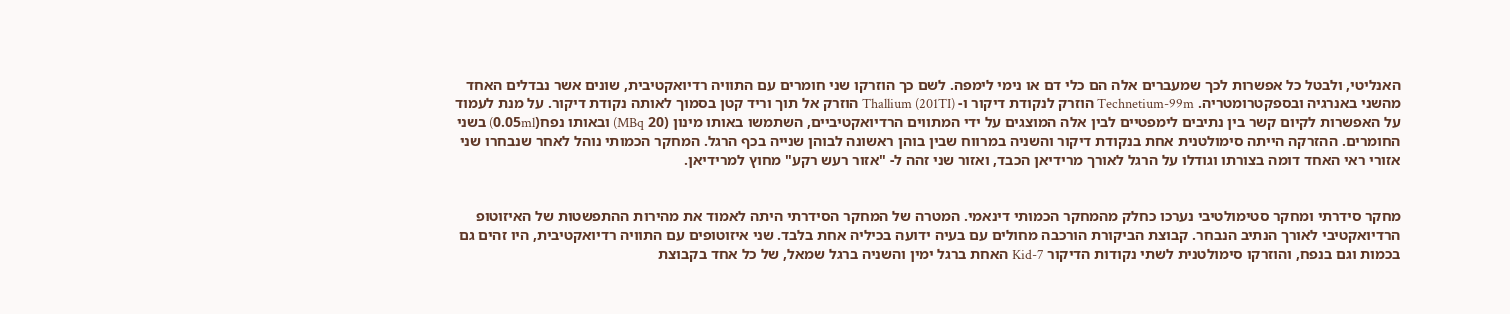האנליטי, ולבטל כל אפשרות לכך שמעברים אלה הם כלי דם או נימי לימפה. לשם כך הוזרקו שני חומרים עם התוויה רדיואקטיבית, שונים אשר נבדלים האחד מהשני באנרגיה ובספקטרומטריה. Technetium-99m הוזרק לנקודת דיקור ו- Thallium (201TI) הוזרק אל תוך וריד קטן בסמוך לאותה נקודת דיקור. על מנת לעמוד על האפשרות לקיום קשר בין נתיבים לימפטיים לבין אלה המוצגים על ידי המתווים הרדיואקטיביים, השתמשו באותו מינון (20 MBq) ובאותו נפח(0.05ml) בשני החומרים. ההזרקה הייתה סימולטנית אחת בנקודת דיקור והשניה במרווח שבין בוהן ראשונה לבוהן שנייה בכף הרגל. המחקר הכמותי נוהל לאחר שנבחרו שני אזורי ראי האחד דומה בצורתו וגודלו על הרגל לאורך מרידיאן הכבד, ואזור שני זהה ל- "אזור רעש רקע" מחוץ למרידיאן.


מחקר סידרתי ומחקר סטימולטיבי נערכו כחלק מהמחקר הכמותי דינאמי. המטרה של המחקר הסידרתי היתה לאמוד את מהירות ההתפשטות של האיזוטופ הרדיואקטיבי לאורך הנתיב הנבחר. קבוצת הביקורת הורכבה מחולים עם בעיה ידועה בכיליה אחת בלבד. שני איזוטופים עם התוויה רדיואקטיבית, היו זהים גם בכמות וגם בנפח, והוזרקו סימולטנית לשתי נקודות הדיקור Kid-7 האחת ברגל ימין והשניה ברגל שמאל, של כל אחד בקבוצת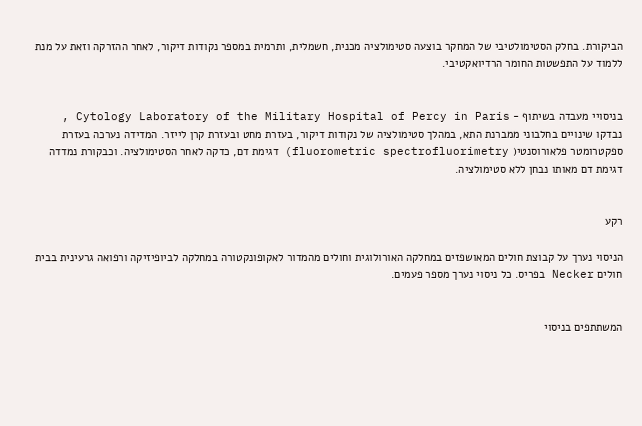הביקורת. בחלק הסטימולטיבי של המחקר בוצעה סטימולציה מכנית, חשמלית, ותרמית במספר נקודות דיקור, לאחר ההזרקה וזאת על מנת ללמוד על התפשטות החומר הרדיואקטיבי.


בניסויי מעבדה בשיתוף - Cytology Laboratory of the Military Hospital of Percy in Paris , נבדקו שינויים בחלבוני ממברנת התא, במהלך סטימולציה של נקודות דיקור, בעזרת מחט ובעזרת קרן לייזר. המדידה נערכה בעזרת ספקטרומטר פלאורוסנטי( fluorometric spectrofluorimetry) דגימת דם, כדקה לאחר הסטימולציה. וכבקורת נמדדה דגימת דם מאותו נבחן ללא סטימולציה.


רקע

הניסוי נערך על קבוצת חולים המאושפזים במחלקה האורולוגית וחולים מהמדור לאקופונקטורה במחלקה לביופיזיקה ורפואה גרעינית בבית חולים Necker בפריס. כל ניסוי נערך מספר פעמים.


המשתתפים בניסוי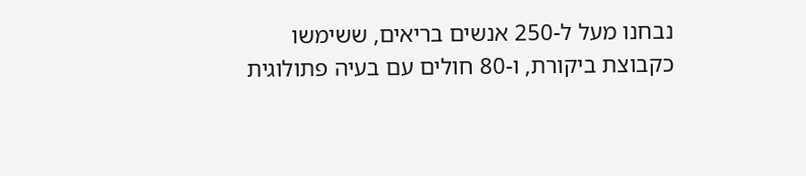נבחנו מעל ל-250 אנשים בריאים, ששימשו כקבוצת ביקורת, ו-80 חולים עם בעיה פתולוגית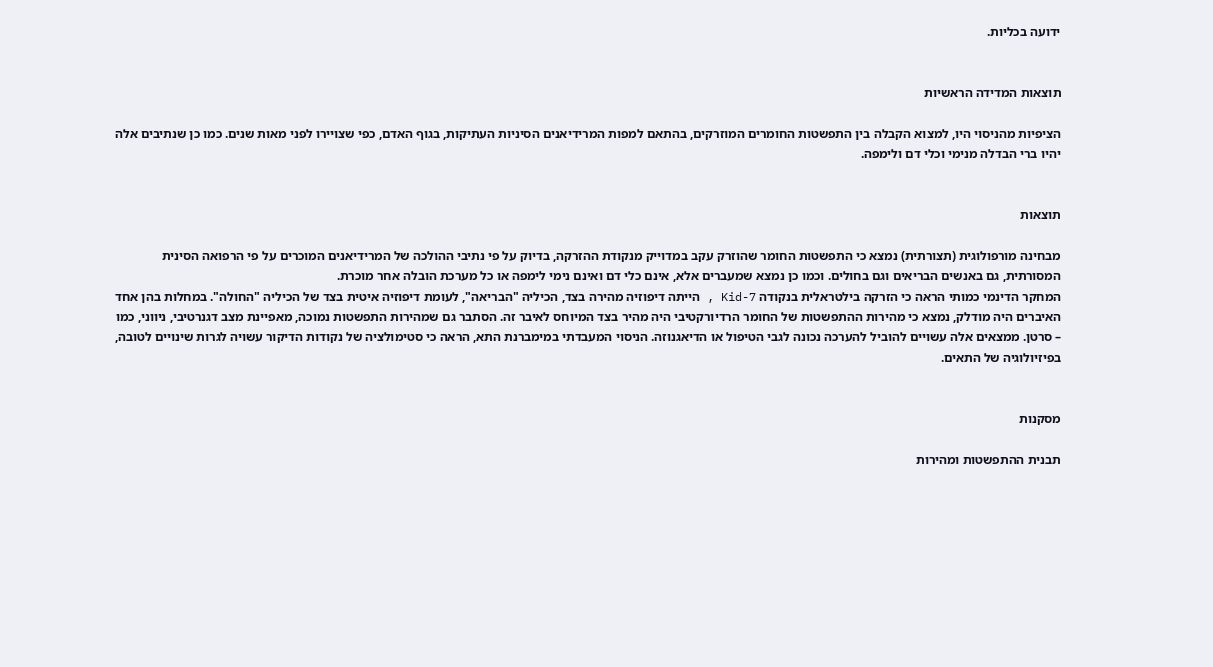ידועה בכליות.


תוצאות המדידה הראשיות

הציפיות מהניסוי היו, למצוא הקבלה בין התפשטות החומרים המוזרקים, בהתאם למפות המרידיאנים הסיניות העתיקות, בגוף האדם, כפי שצויירו לפני מאות שנים. כמו כן שנתיבים אלה יהיו ברי הבדלה מנימי וכלי דם ולימפה.


תוצאות

מבחינה מורפולוגית (תצורתית) נמצא כי התפשטות החומר שהוזרק עקב במדוייק מנקודת ההזרקה, בדיוק על פי נתיבי ההולכה של המרידיאנים המוכרים על פי הרפואה הסינית המסורתית, גם באנשים הבריאים וגם בחולים. וכמו כן נמצא שמעברים אלא, אינם כלי דם ואינם נימי לימפה או כל מערכת הובלה אחר מוכרת.
המחקר הדינמי כמותי הראה כי הזרקה בילטראלית בנקודה Kid-7 , הייתה דיפוזיה מהירה בצד, הכיליה "הבריאה", לעומת דיפוזיה איטית בצד של הכיליה "החולה". במחלות בהן אחד האיברים היה מודלק, נמצא כי מהירות ההתפשטות של החומר הרדיורקטיבי היה מהיר בצד המיוחס לאיבר זה. הסתבר גם שמהירות התפשטות נמוכה, מאפיינת מצב דגנרטיבי, ניווני, כמו – סרטן. ממצאים אלה עשויים להוביל להערכה נכונה לגבי הטיפול או הדיאגנוזה. הניסוי המעבדתי במימברנת התא, הראה כי סטימולציה של נקודות הדיקור עשויה לגרות שינויים לטובה, בפיזיולוגיה של התאים.


מסקנות

תבנית ההתפשטות ומהירות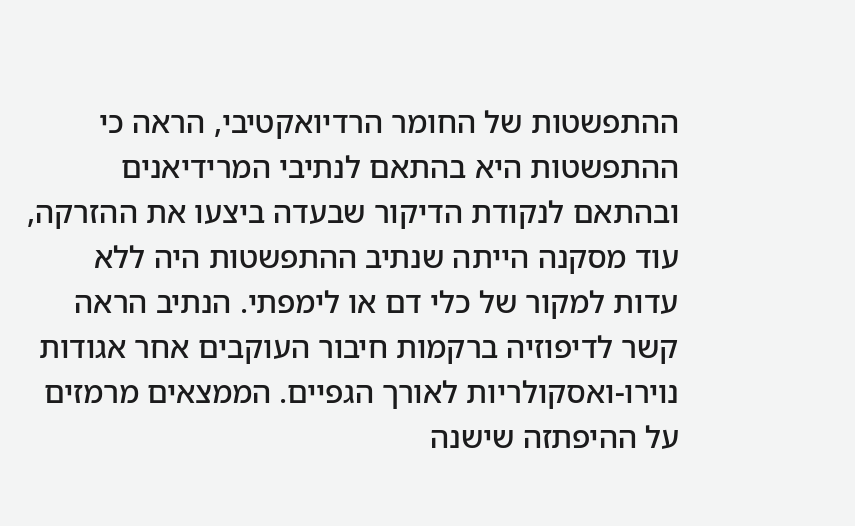ההתפשטות של החומר הרדיואקטיבי, הראה כי ההתפשטות היא בהתאם לנתיבי המרידיאנים ובהתאם לנקודת הדיקור שבעדה ביצעו את ההזרקה, עוד מסקנה הייתה שנתיב ההתפשטות היה ללא עדות למקור של כלי דם או לימפתי. הנתיב הראה קשר לדיפוזיה ברקמות חיבור העוקבים אחר אגודות נוירו-ואסקולריות לאורך הגפיים. הממצאים מרמזים על ההיפתזה שישנה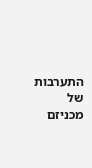התערבות של מכניזם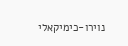נוירו-כימיקאלי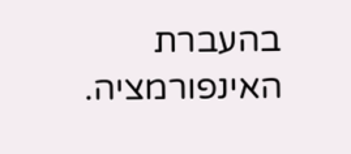בהעברת האינפורמציה.